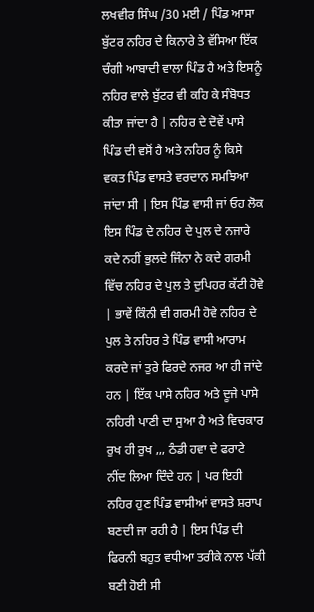ਲਖਵੀਰ ਸਿੰਘ /30 ਮਈ / ਪਿੰਡ ਆਸਾ ਬੁੱਟਰ ਨਹਿਰ ਦੇ ਕਿਨਾਰੇ ਤੇ ਵੱਸਿਆ ਇੱਕ ਚੰਗੀ ਆਬਾਦੀ ਵਾਲਾ ਪਿੰਡ ਹੈ ਅਤੇ ਇਸਨੂੰ ਨਹਿਰ ਵਾਲੇ ਬੁੱਟਰ ਵੀ ਕਹਿ ਕੇ ਸੰਬੋਧਤ ਕੀਤਾ ਜਾਂਦਾ ਹੈ | ਨਹਿਰ ਦੇ ਦੋਵੇਂ ਪਾਸੇ ਪਿੰਡ ਦੀ ਵਸੋਂ ਹੈ ਅਤੇ ਨਹਿਰ ਨੂੰ ਕਿਸੇ ਵਕਤ ਪਿੰਡ ਵਾਸਤੇ ਵਰਦਾਨ ਸਮਝਿਆ ਜਾਂਦਾ ਸੀ | ਇਸ ਪਿੰਡ ਵਾਸੀ ਜਾਂ ਓਹ ਲੋਕ ਇਸ ਪਿੰਡ ਦੇ ਨਹਿਰ ਦੇ ਪੁਲ ਦੇ ਨਜਾਰੇ ਕਦੇ ਨਹੀਂ ਭੁਲਦੇ ਜਿੰਨਾ ਨੇ ਕਦੇ ਗਰਮੀ ਵਿੱਚ ਨਹਿਰ ਦੇ ਪੁਲ ਤੇ ਦੁਪਿਹਰ ਕੱਟੀ ਹੋਵੇ | ਭਾਵੇਂ ਕਿੰਨੀ ਵੀ ਗਰਮੀ ਹੋਵੇ ਨਹਿਰ ਦੇ ਪੁਲ ਤੇ ਨਹਿਰ ਤੇ ਪਿੰਡ ਵਾਸੀ ਆਰਾਮ ਕਰਦੇ ਜਾਂ ਤੁਰੇ ਫਿਰਦੇ ਨਜਰ ਆ ਹੀ ਜਾਂਦੇ ਹਨ | ਇੱਕ ਪਾਸੇ ਨਹਿਰ ਅਤੇ ਦੂਜੇ ਪਾਸੇ ਨਹਿਰੀ ਪਾਣੀ ਦਾ ਸੁਆ ਹੈ ਅਤੇ ਵਿਚਕਾਰ ਰੁਖ ਹੀ ਰੁਖ ,,, ਠੰਡੀ ਹਵਾ ਦੇ ਫਰਾਟੇ ਨੀਂਦ ਲਿਆ ਦਿੰਦੇ ਹਨ | ਪਰ ਇਹੀ ਨਹਿਰ ਹੁਣ ਪਿੰਡ ਵਾਸੀਆਂ ਵਾਸਤੇ ਸ਼ਰਾਪ ਬਣਦੀ ਜਾ ਰਹੀ ਹੈ | ਇਸ ਪਿੰਡ ਦੀ ਫਿਰਨੀ ਬਹੁਤ ਵਧੀਆ ਤਰੀਕੇ ਨਾਲ ਪੱਕੀ ਬਣੀ ਹੋਈ ਸੀ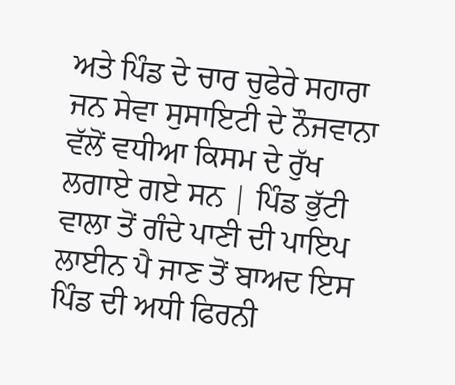ਅਤੇ ਪਿੰਡ ਦੇ ਚਾਰ ਚੁਫੇਰੇ ਸਹਾਰਾ ਜਨ ਸੇਵਾ ਸੁਸਾਇਟੀ ਦੇ ਨੌਜਵਾਨਾ ਵੱਲੋਂ ਵਧੀਆ ਕਿਸਮ ਦੇ ਰੁੱਖ ਲਗਾਏ ਗਏ ਸਨ | ਪਿੰਡ ਭੁੱਟੀ ਵਾਲਾ ਤੋਂ ਗੰਦੇ ਪਾਣੀ ਦੀ ਪਾਇਪ ਲਾਈਨ ਪੈ ਜਾਣ ਤੋਂ ਬਾਅਦ ਇਸ ਪਿੰਡ ਦੀ ਅਧੀ ਫਿਰਨੀ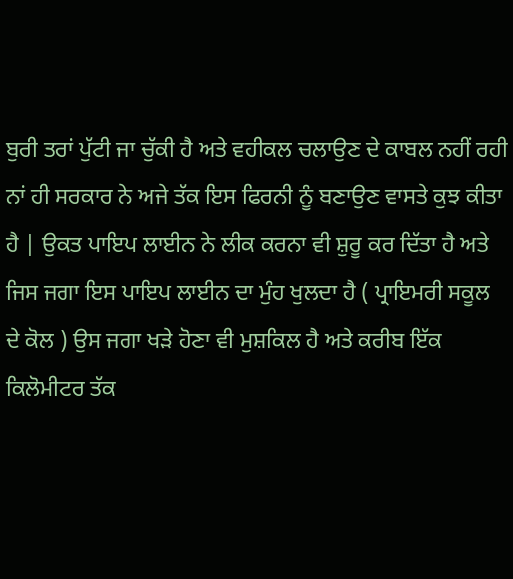ਬੁਰੀ ਤਰਾਂ ਪੁੱਟੀ ਜਾ ਚੁੱਕੀ ਹੈ ਅਤੇ ਵਹੀਕਲ ਚਲਾਉਣ ਦੇ ਕਾਬਲ ਨਹੀਂ ਰਹੀ ਨਾਂ ਹੀ ਸਰਕਾਰ ਨੇ ਅਜੇ ਤੱਕ ਇਸ ਫਿਰਨੀ ਨੂੰ ਬਣਾਉਣ ਵਾਸਤੇ ਕੁਝ ਕੀਤਾ ਹੈ | ਉਕਤ ਪਾਇਪ ਲਾਈਨ ਨੇ ਲੀਕ ਕਰਨਾ ਵੀ ਸ਼ੁਰੂ ਕਰ ਦਿੱਤਾ ਹੈ ਅਤੇ ਜਿਸ ਜਗਾ ਇਸ ਪਾਇਪ ਲਾਈਨ ਦਾ ਮੁੰਹ ਖੁਲਦਾ ਹੈ ( ਪ੍ਰਾਇਮਰੀ ਸਕੂਲ ਦੇ ਕੋਲ ) ਉਸ ਜਗਾ ਖੜੇ ਹੋਣਾ ਵੀ ਮੁਸ਼ਕਿਲ ਹੈ ਅਤੇ ਕਰੀਬ ਇੱਕ ਕਿਲੋਮੀਟਰ ਤੱਕ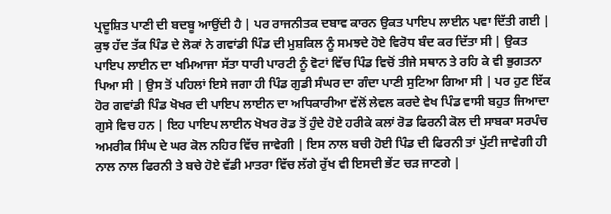ਪ੍ਰਦੂਸ਼ਿਤ ਪਾਣੀ ਦੀ ਬਦਬੂ ਆਉਂਦੀ ਹੈ | ਪਰ ਰਾਜਨੀਤਕ ਦਬਾਵ ਕਾਰਨ ਉਕਤ ਪਾਇਪ ਲਾਈਨ ਪਵਾ ਦਿੱਤੀ ਗਈ | ਕੁਝ ਹੱਦ ਤੱਕ ਪਿੰਡ ਦੇ ਲੋਕਾਂ ਨੇ ਗਵਾਂਡੀ ਪਿੰਡ ਦੀ ਮੁਸ਼ਕਿਲ ਨੂੰ ਸਮਝਦੇ ਹੋਏ ਵਿਰੋਧ ਬੰਦ ਕਰ ਦਿੱਤਾ ਸੀ | ਉਕਤ ਪਾਇਪ ਲਾਈਨ ਦਾ ਖਮਿਆਜਾ ਸੱਤਾ ਧਾਰੀ ਪਾਰਟੀ ਨੂੰ ਵੋਟਾਂ ਵਿੱਚ ਪਿੰਡ ਵਿਚੋਂ ਤੀਜੇ ਸਥਾਨ ਤੇ ਰਹਿ ਕੇ ਵੀ ਭੁਗਤਨਾ ਪਿਆ ਸੀ | ਉਸ ਤੋਂ ਪਹਿਲਾਂ ਇਸੇ ਜਗਾ ਹੀ ਪਿੰਡ ਗੁਡੀ ਸੰਘਰ ਦਾ ਗੰਦਾ ਪਾਣੀ ਸੁਟਿਆ ਗਿਆ ਸੀ | ਪਰ ਹੁਣ ਇੱਕ ਹੋਰ ਗਵਾਂਡੀ ਪਿੰਡ ਖੋਖਰ ਦੀ ਪਾਇਪ ਲਾਈਨ ਦਾ ਅਧਿਕਾਰੀਆ ਵੱਲੋਂ ਲੇਵਲ ਕਰਦੇ ਵੇਖ ਪਿੰਡ ਵਾਸੀ ਬਹੁਤ ਜਿਆਦਾ ਗੁਸੇ ਵਿਚ ਹਨ | ਇਹ ਪਾਇਪ ਲਾਈਨ ਖੋਖਰ ਰੋਡ ਤੋਂ ਹੁੰਦੇ ਹੋਏ ਹਰੀਕੇ ਕਲਾਂ ਰੋਡ ਫਿਰਨੀ ਕੋਲ ਦੀ ਸਾਬਕਾ ਸਰਪੰਚ ਅਮਰੀਕ ਸਿੰਘ ਦੇ ਘਰ ਕੋਲ ਨਹਿਰ ਵਿੱਚ ਜਾਵੇਗੀ | ਇਸ ਨਾਲ ਬਚੀ ਹੋਈ ਪਿੰਡ ਦੀ ਫਿਰਨੀ ਤਾਂ ਪੁੱਟੀ ਜਾਵੇਗੀ ਹੀ ਨਾਲ ਨਾਲ ਫਿਰਨੀ ਤੇ ਬਚੇ ਹੋਏ ਵੱਡੀ ਮਾਤਰਾ ਵਿੱਚ ਲੱਗੇ ਰੁੱਖ ਵੀ ਇਸਦੀ ਭੇਂਟ ਚੜ ਜਾਣਗੇ |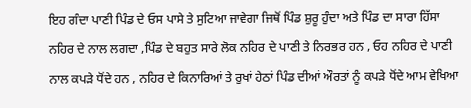ਇਹ ਗੰਦਾ ਪਾਣੀ ਪਿੰਡ ਦੇ ਓਸ ਪਾਸੇ ਤੇ ਸੁਟਿਆ ਜਾਵੇਗਾ ਜਿਥੋਂ ਪਿੰਡ ਸ਼ੁਰੂ ਹੁੰਦਾ ਅਤੇ ਪਿੰਡ ਦਾ ਸਾਰਾ ਹਿੱਸਾ ਨਹਿਰ ਦੇ ਨਾਲ ਲਗਦਾ ,ਪਿੰਡ ਦੇ ਬਹੁਤ ਸਾਰੇ ਲੋਕ ਨਹਿਰ ਦੇ ਪਾਣੀ ਤੇ ਨਿਰਭਰ ਹਨ , ਓਹ ਨਹਿਰ ਦੇ ਪਾਣੀ ਨਾਲ ਕਪੜੇ ਧੋਂਦੇ ਹਨ , ਨਹਿਰ ਦੇ ਕਿਨਾਰਿਆਂ ਤੇ ਰੁਖਾਂ ਹੇਠਾਂ ਪਿੰਡ ਦੀਆਂ ਔਰਤਾਂ ਨੂੰ ਕਪੜੇ ਧੋਂਦੇ ਆਮ ਵੇਖਿਆ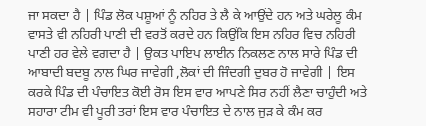ਜਾ ਸਕਦਾ ਹੈ | ਪਿੰਡ ਲੋਕ ਪਸ਼ੂਆਂ ਨੂੰ ਨਹਿਰ ਤੇ ਲੈ ਕੇ ਆਉਂਦੇ ਹਨ ਅਤੇ ਘਰੇਲੂ ਕੰਮ ਵਾਸਤੇ ਵੀ ਨਹਿਰੀ ਪਾਣੀ ਦੀ ਵਰਤੋਂ ਕਰਦੇ ਹਨ ਕਿਉਂਕਿ ਇਸ ਨਹਿਰ ਵਿਚ ਨਹਿਰੀ ਪਾਣੀ ਹਰ ਵੇਲੇ ਵਗਦਾ ਹੈ | ਉਕਤ ਪਾਇਪ ਲਾਈਨ ਨਿਕਲਣ ਨਾਲ ਸਾਰੇ ਪਿੰਡ ਦੀ ਆਬਾਦੀ ਬਦਬੂ ਨਾਲ ਘਿਰ ਜਾਵੇਗੀ ,ਲੋਕਾਂ ਦੀ ਜਿੰਦਗੀ ਦੁਬਰ ਹੋ ਜਾਵੇਗੀ | ਇਸ ਕਰਕੇ ਪਿੰਡ ਦੀ ਪੰਚਾਇਤ ਕੋਈ ਰੋਸ ਇਸ ਵਾਰ ਆਪਣੇ ਸਿਰ ਨਹੀਂ ਲੈਣਾ ਚਾਹੁੰਦੀ ਅਤੇ ਸਹਾਰਾ ਟੀਮ ਵੀ ਪੂਰੀ ਤਰਾਂ ਇਸ ਵਾਰ ਪੰਚਾਇਤ ਦੇ ਨਾਲ ਜੁੜ ਕੇ ਕੰਮ ਕਰ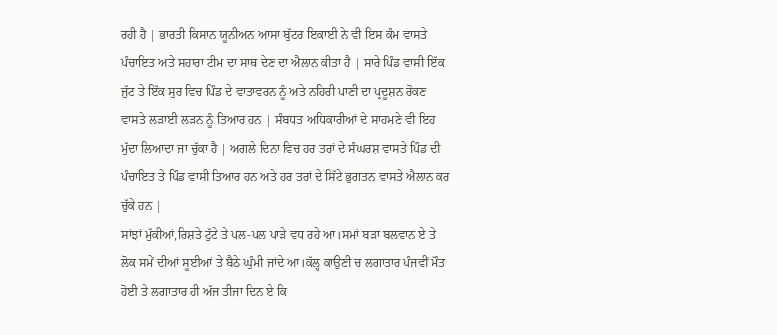ਰਹੀ ਹੈ | ਭਾਰਤੀ ਕਿਸਾਨ ਯੂਨੀਅਨ ਆਸਾ ਬੁੱਟਰ ਇਕਾਈ ਨੇ ਵੀ ਇਸ ਕੰਮ ਵਾਸਤੇ ਪੰਚਾਇਤ ਅਤੇ ਸਹਾਰਾ ਟੀਮ ਦਾ ਸਾਥ ਦੇਣ ਦਾ ਐਲਾਨ ਕੀਤਾ ਹੈ | ਸਾਰੇ ਪਿੰਡ ਵਾਸੀ ਇੱਕ ਜੁੱਟ ਤੇ ਇੱਕ ਸੁਰ ਵਿਚ ਪਿੰਡ ਦੇ ਵਾਤਾਵਰਨ ਨੂੰ ਅਤੇ ਨਹਿਰੀ ਪਾਣੀ ਦਾ ਪ੍ਰਦੂਸ਼ਨ ਰੋਕਣ ਵਾਸਤੇ ਲੜਾਈ ਲੜਨ ਨੂੰ ਤਿਆਰ ਹਨ | ਸੰਬਧਤ ਅਧਿਕਾਰੀਆਂ ਦੇ ਸਾਹਮਣੇ ਵੀ ਇਹ ਮੁੱਦਾ ਲਿਆਦਾ ਜਾ ਚੁੱਕਾ ਹੈ | ਅਗਲੇ ਦਿਨਾ ਵਿਚ ਹਰ ਤਰਾਂ ਦੇ ਸੰਘਰਸ਼ ਵਾਸਤੇ ਪਿੰਡ ਦੀ ਪੰਚਾਇਤ ਤੇ ਪਿੰਡ ਵਾਸੀ ਤਿਆਰ ਹਨ ਅਤੇ ਹਰ ਤਰਾਂ ਦੇ ਸਿੱਟੇ ਭੁਗਤਨ ਵਾਸਤੇ ਐਲਾਨ ਕਰ ਚੁੱਕੇ ਹਨ |
ਸਾਂਝਾਂ ਮੁੱਕੀਆਂ,ਰਿਸ਼ਤੇ ਟੁੱਟੇ ਤੇ ਪਲ-ਪਲ ਪਾੜੇ ਵਧ ਰਹੇ ਆ।ਸਮਾਂ ਬੜਾ ਬਲਵਾਨ ਏ ਤੇ ਲੋਕ ਸਮੇਂ ਦੀਆਂ ਸੂਈਆਂ ਤੇ ਬੈਠੇ ਘੁੰਮੀ ਜਾਂਦੇ ਆ।ਕੱਲ੍ਹ ਕਾਉਣੀ ਚ ਲਗਾਤਾਰ ਪੰਜਵੀਂ ਮੌਤ ਹੋਈ ਤੇ ਲਗਾਤਾਰ ਹੀ ਅੱਜ ਤੀਜਾ ਦਿਨ ਏ ਕਿ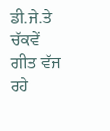ਡੀ.ਜੇ.ਤੇ ਚੱਕਵੇਂ ਗੀਤ ਵੱਜ ਰਹੇ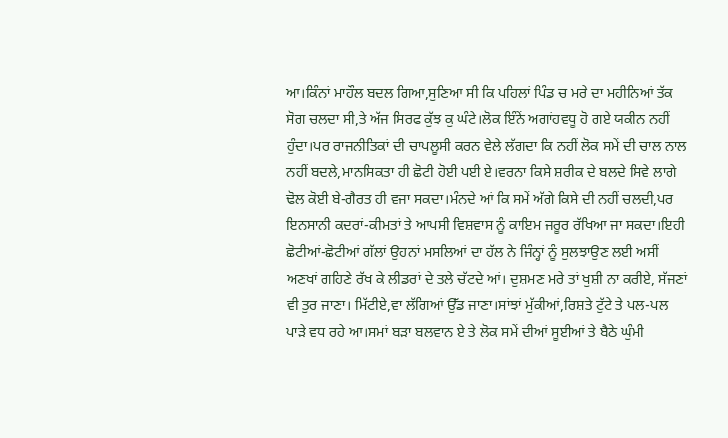ਆ।ਕਿੰਨਾਂ ਮਾਹੌਲ ਬਦਲ ਗਿਆ,ਸੁਣਿਆ ਸੀ ਕਿ ਪਹਿਲਾਂ ਪਿੰਡ ਚ ਮਰੇ ਦਾ ਮਹੀਨਿਆਂ ਤੱਕ ਸੋਗ ਚਲਦਾ ਸੀ,ਤੇ ਅੱਜ ਸਿਰਫ ਕੁੱਝ ਕੁ ਘੰਟੇ।ਲੋਕ ਇੰਨੇਂ ਅਗਾਂਹਵਧੂ ਹੋ ਗਏ ਯਕੀਨ ਨਹੀਂ ਹੁੰਦਾ।ਪਰ ਰਾਜਨੀਤਿਕਾਂ ਦੀ ਚਾਪਲੂਸੀ ਕਰਨ ਵੇਲੇ ਲੱਗਦਾ ਕਿ ਨਹੀਂ ਲੋਕ ਸਮੇਂ ਦੀ ਚਾਲ ਨਾਲ ਨਹੀਂ ਬਦਲੇ,ਮਾਨਸਿਕਤਾ ਹੀ ਛੋਟੀ ਹੋਈ ਪਈ ਏ।ਵਰਨਾ ਕਿਸੇ ਸ਼ਰੀਕ ਦੇ ਬਲਦੇ ਸਿਵੇ ਲਾਗੇ ਢੋਲ ਕੋਈ ਬੇ-ਗੈਰਤ ਹੀ ਵਜਾ ਸਕਦਾ।ਮੰਨਦੇ ਆਂ ਕਿ ਸਮੇਂ ਅੱਗੇ ਕਿਸੇ ਦੀ ਨਹੀਂ ਚਲਦੀ,ਪਰ ਇਨਸਾਨੀ ਕਦਰਾਂ-ਕੀਮਤਾਂ ਤੇ ਆਪਸੀ ਵਿਸ਼ਵਾਸ ਨੂੰ ਕਾਇਮ ਜਰੂਰ ਰੱਖਿਆ ਜਾ ਸਕਦਾ।ਇਹੀ ਛੋਟੀਆਂ-ਛੋਟੀਆਂ ਗੱਲਾਂ ਉਹਨਾਂ ਮਸਲਿਆਂ ਦਾ ਹੱਲ ਨੇ ਜਿੰਨ੍ਹਾਂ ਨੂੰ ਸੁਲਝਾਉਣ ਲਈ ਅਸੀਂ ਅਣਖਾਂ ਗਹਿਣੇ ਰੱਖ ਕੇ ਲੀਡਰਾਂ ਦੇ ਤਲੇ ਚੱਟਦੇ ਆਂ। ਦੁਸ਼ਮਣ ਮਰੇ ਤਾਂ ਖੁਸ਼ੀ ਨਾ ਕਰੀਏ, ਸੱਜਣਾਂ ਵੀ ਤੁਰ ਜਾਣਾ। ਮਿੱਟੀਏ,ਵਾ ਲੱਗਿਆਂ ਉੱਡ ਜਾਣਾ।ਸਾਂਝਾਂ ਮੁੱਕੀਆਂ,ਰਿਸ਼ਤੇ ਟੁੱਟੇ ਤੇ ਪਲ-ਪਲ ਪਾੜੇ ਵਧ ਰਹੇ ਆ।ਸਮਾਂ ਬੜਾ ਬਲਵਾਨ ਏ ਤੇ ਲੋਕ ਸਮੇਂ ਦੀਆਂ ਸੂਈਆਂ ਤੇ ਬੈਠੇ ਘੁੰਮੀ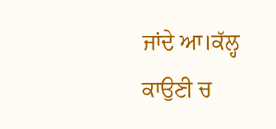ਜਾਂਦੇ ਆ।ਕੱਲ੍ਹ ਕਾਉਣੀ ਚ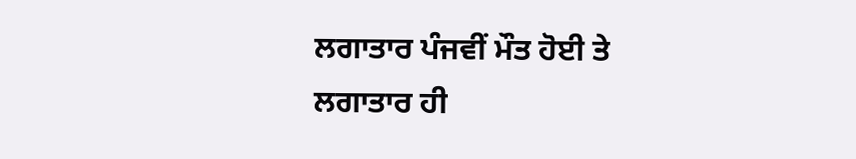ਲਗਾਤਾਰ ਪੰਜਵੀਂ ਮੌਤ ਹੋਈ ਤੇ ਲਗਾਤਾਰ ਹੀ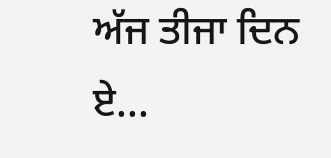ਅੱਜ ਤੀਜਾ ਦਿਨ ਏ...